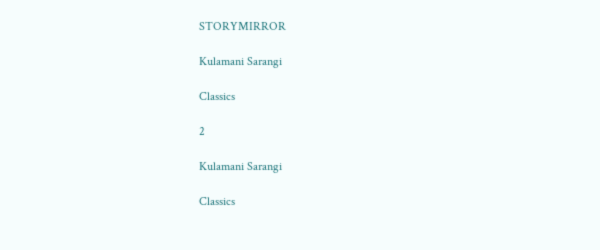STORYMIRROR

Kulamani Sarangi

Classics

2

Kulamani Sarangi

Classics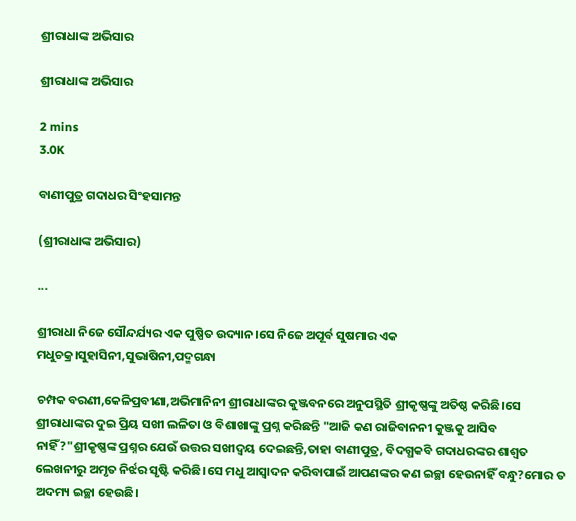ଶ୍ରୀରାଧାଙ୍କ ଅଭିସାର

ଶ୍ରୀରାଧାଙ୍କ ଅଭିସାର

2 mins
3.0K

ବାଣୀପୁତ୍ର ଗଦାଧର ସିଂହସାମନ୍ତ

(ଶ୍ରୀରାଧାଙ୍କ ଅଭିସାର)

...

ଶ୍ରୀରାଧା ନିଜେ ସୌନ୍ଦର୍ଯ୍ୟର ଏକ ପୁଷ୍ପିତ ଉଦ୍ୟାନ।ସେ ନିଜେ ଅପୂର୍ବ ସୁଷମାର ଏକ ମଧୁଚକ୍ର।ସୁହାସିନୀ,ସୁଭାଷିନୀ,ପଦ୍ମଗନ୍ଧା

ଚମ୍ପକ ବରଣୀ,କେଳିପ୍ରବୀଣା,ଅଭିମାନିନୀ ଶ୍ରୀରାଧାଙ୍କର କୁଞ୍ଜବନରେ ଅନୁପସ୍ଥିତି ଶ୍ରୀକୃଷ୍ଣଙ୍କୁ ଅତିଷ୍ଠ କରିଛି।ସେ ଶ୍ରୀରାଧାଙ୍କର ଦୁଇ ପ୍ରିୟ ସଖୀ ଲଳିତା ଓ ବିଶାଖାଙ୍କୁ ପ୍ରଶ୍ନ କରିଛନ୍ତି "ଆଜି କଣ ରାଜିବାନନୀ କୁଞ୍ଜକୁ ଆସିବ ନାହିଁ?"ଶ୍ରୀକୃଷ୍ଣଙ୍କ ପ୍ରଶ୍ନର ଯେଉଁ ଉତ୍ତର ସଖୀଦ୍ବୟ ଦେଇଛନ୍ତି,ତାହା ବାଣୀପୁତ୍ର, ବିଦଗ୍ଧକବି ଗଦାଧରଙ୍କର ଶାଶ୍ବତ ଲେଖନୀରୁ ଅମୃତ ନିର୍ଝର ସୃଷ୍ଟି କରିଛି।ସେ ମଧୁ ଆସ୍ବାଦନ କରିବାପାଇଁ ଆପଣଙ୍କର କଣ ଇଚ୍ଛା ହେଉନାହିଁ ବନ୍ଧୁ?ମୋର ତ ଅଦମ୍ୟ ଇଚ୍ଛା ହେଉଛି।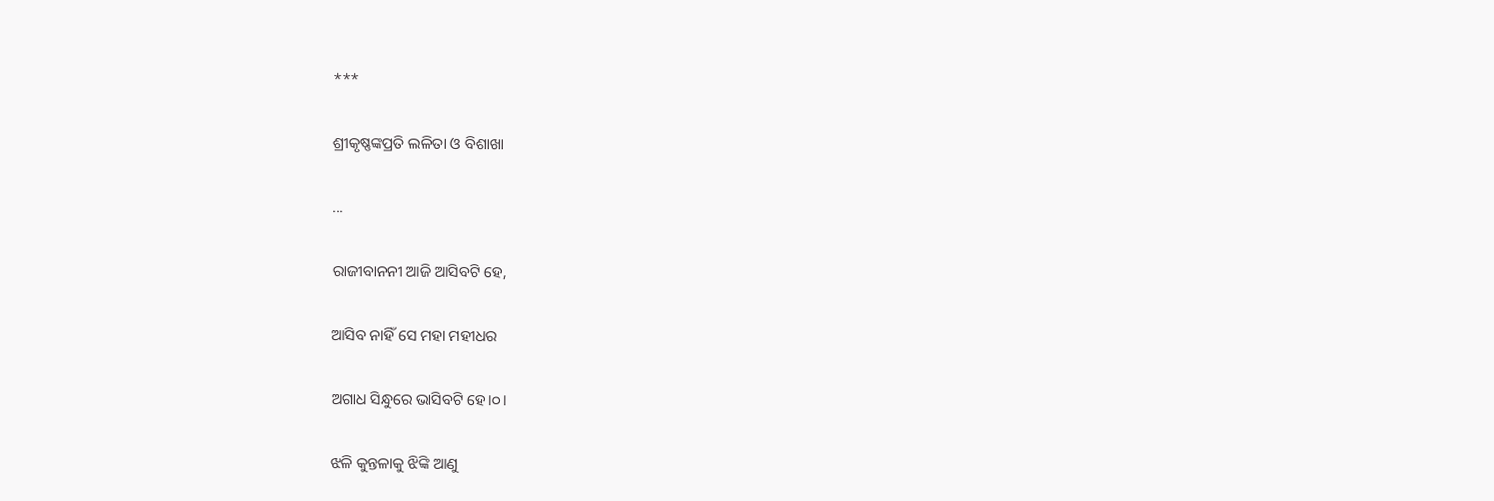***

ଶ୍ରୀକୃଷ୍ଣଙ୍କପ୍ରତି ଲଳିତା ଓ ବିଶାଖା

...

ରାଜୀବାନନୀ ଆଜି ଆସିବଟି ହେ,

ଆସିବ ନାହିଁ ସେ ମହା ମହୀଧର

ଅଗାଧ ସିନ୍ଧୁରେ ଭାସିବଟି ହେ।୦।

ଝଳି କୁନ୍ତଳାକୁ ଝିଙ୍କି ଆଣୁ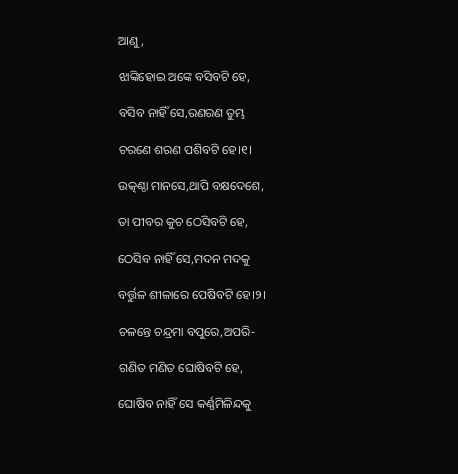ଆଣୁ,

ଝାଙ୍କିହୋଇ ଅଙ୍କେ ବସିବଟି ହେ,

ବସିବ ନାହିଁ ସେ,ରଣରଣ ତୁମ୍ଭ

ଚରଣେ ଶରଣ ପଶିବଟି ହେ।୧।

ଉତ୍କଣ୍ଠା ମାନସେ,ଥାପି ବକ୍ଷଦେଶେ,

ତା ପୀବର କୁଚ ଠେସିବଟି ହେ,

ଠେସିବ ନାହିଁ ସେ,ମଦନ ମଦକୁ

ବର୍ତ୍ତୁଳ ଶୀଳାରେ ପେଷିବଟି ହେ।୨।

ଚଳନ୍ତେ ଚନ୍ଦ୍ରମା ବପୁରେ,ଅପରି-

ଗଣିତ ମଣିତ ଘୋଷିବଟି ହେ,

ଘୋଷିବ ନାହିଁ ସେ କର୍ଣ୍ଣମିଳିନ୍ଦକୁ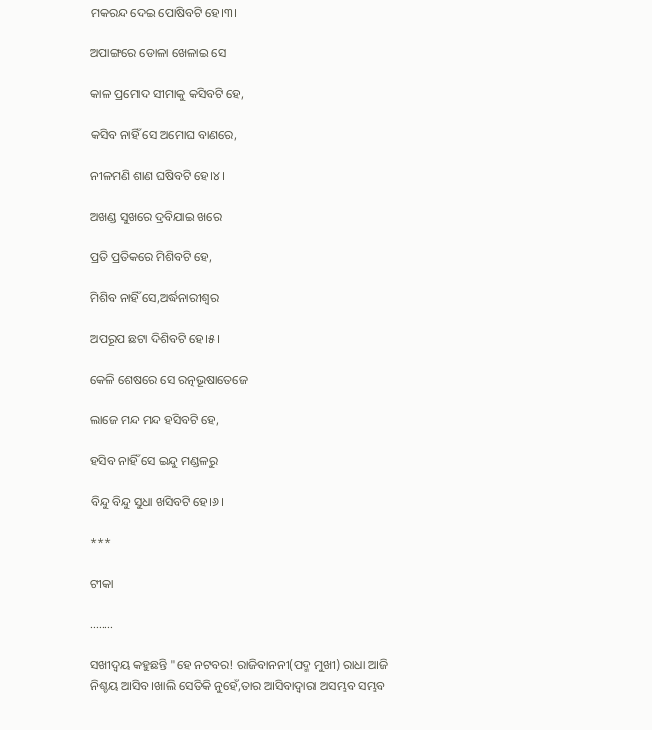ମକରନ୍ଦ ଦେଇ ପୋଷିବଟି ହେ।୩।

ଅପାଙ୍ଗରେ ଡୋଳା ଖେଳାଇ ସେ

କାଳ ପ୍ରମୋଦ ସୀମାକୁ କସିବଟି ହେ,

କସିବ ନାହିଁ ସେ ଅମୋଘ ବାଣରେ,

ନୀଳମଣି ଶାଣ ଘଷିବଟି ହେ।୪।

ଅଖଣ୍ଡ ସୁଖରେ ଦ୍ରବିଯାଇ ଖରେ

ପ୍ରତି ପ୍ରତିକରେ ମିଶିବଟି ହେ,

ମିଶିବ ନାହିଁ ସେ,ଅର୍ଦ୍ଧନାରୀଶ୍ବର

ଅପରୂପ ଛଟା ଦିଶିବଟି ହେ।୫।

କେଳି ଶେଷରେ ସେ ରତ୍ନଭୂଷାତେଜେ

ଲାଜେ ମନ୍ଦ ମନ୍ଦ ହସିବଟି ହେ,

ହସିବ ନାହିଁ ସେ ଇନ୍ଦୁ ମଣ୍ଡଳରୁ

ବିନ୍ଦୁ ବିନ୍ଦୁ ସୁଧା ଖସିବଟି ହେ।୬।

***

ଟୀକା

........

ସଖୀଦ୍ବୟ କହୁଛନ୍ତି "ହେ ନଟବର! ରାଜିବାନନୀ(ପଦ୍ମ ମୁଖୀ) ରାଧା ଆଜି ନିଶ୍ଚୟ ଆସିବ।ଖାଲି ସେତିକି ନୁହେଁ,ତାର ଆସିବାଦ୍ବାରା ଅସମ୍ଭବ ସମ୍ଭବ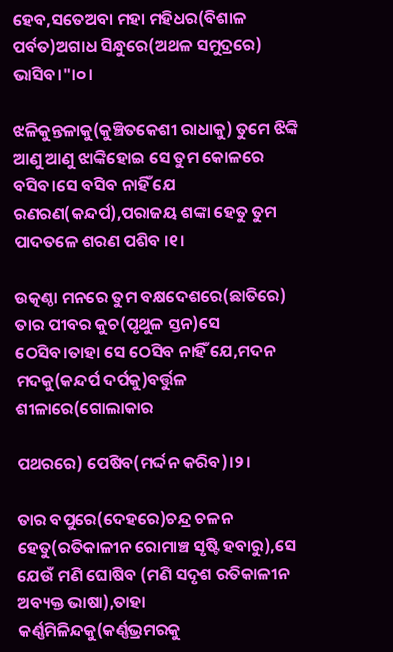ହେବ,ସତେଅବା ମହା ମହିଧର(ବିଶାଳ ପର୍ବତ)ଅଗାଧ ସିନ୍ଧୁରେ(ଅଥଳ ସମୁଦ୍ରରେ) ଭାସିବ।"।୦।

ଝଳିକୁନ୍ତଳାକୁ(କୁଞ୍ଚିତକେଶୀ ରାଧାକୁ) ତୁମେ ଝିଙ୍କି ଆଣୁ ଆଣୁ ଝାଙ୍କିହୋଇ ସେ ତୁମ କୋଳରେ ବସିବ।ସେ ବସିବ ନାହିଁ ଯେ ରଣରଣ(କନ୍ଦର୍ପ),ପରାଜୟ ଶଙ୍କା ହେତୁ ତୁମ ପାଦତଳେ ଶରଣ ପଶିବ ।୧।

ଉତ୍କଣ୍ଠା ମନରେ ତୁମ ବକ୍ଷଦେଶରେ(ଛାତିରେ) ତାର ପୀବର କୁଚ(ପୃଥୁଳ ସ୍ତନ)ସେ ଠେସିବ।ତାହା ସେ ଠେସିବ ନାହିଁ ଯେ,ମଦନ ମଦକୁ(କନ୍ଦର୍ପ ଦର୍ପକୁ)ବର୍ତ୍ତୁଳ ଶୀଳାରେ(ଗୋଲାକାର

ପଥରରେ) ପେଷିବ(ମର୍ଦ୍ଦନ କରିବ)।୨।

ତାର ବପୁରେ(ଦେହରେ)ଚନ୍ଦ୍ର ଚଳନ ହେତୁ(ରତିକାଳୀନ ରୋମାଞ୍ଚ ସୃଷ୍ଟି ହବାରୁ),ସେ ଯେଉଁ ମଣି ଘୋଷିବ (ମଣି ସଦୃଶ ରତିକାଳୀନ ଅବ୍ୟକ୍ତ ଭାଷା),ତାହା କର୍ଣ୍ଣମିଳିନ୍ଦକୁ(କର୍ଣ୍ଣଭ୍ରମରକୁ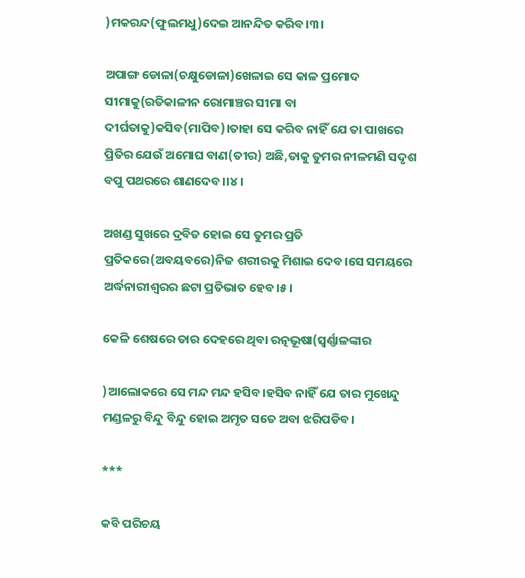)ମକରନ୍ଦ(ଫୁଲମଧୁ)ଦେଇ ଆନନ୍ଦିତ କରିବ।୩।

ଅପାଙ୍ଗ ଡୋଳା(ଚକ୍ଷୁଡୋଳା)ଖେଳାଇ ସେ କାଳ ପ୍ରମୋଦ ସୀମାକୁ(ରତିକାଳୀନ ରୋମାଞ୍ଚର ସୀମା ବା ଦୀର୍ଘତାକୁ)କସିବ(ମାପିବ)।ତାହା ସେ କରିବ ନାହିଁ ଯେ ତା ପାଖରେ ପ୍ରିତିର ଯେଉଁ ଅମୋଘ ବାଣ(ତୀର) ଅଛି,ତାକୁ ତୁମର ନୀଳମଣି ସଦୃଶ ବପୁ ପଥରରେ ଶାଣଦେବ।।୪।

ଅଖଣ୍ଡ ସୁଖରେ ଦ୍ରବିତ ହୋଇ ସେ ତୁମର ପ୍ରତି ପ୍ରତିକରେ(ଅବୟବରେ)ନିଜ ଶରୀରକୁ ମିଶାଇ ଦେବ।ସେ ସମୟରେ ଅର୍ଦ୍ଧନାରୀଶ୍ବରର ଛଟା ପ୍ରତିଭାତ ହେବ।୫।

କେଳି ଶେଷରେ ତାର ଦେହରେ ଥିବା ରତ୍ନଭୂଷା(ସ୍ବର୍ଣ୍ଣାଳଙ୍କାର

)ଆଲୋକରେ ସେ ମନ୍ଦ ମନ୍ଦ ହସିବ।ହସିବ ନାହିଁ ଯେ ତାର ମୁଖେନ୍ଦୁ ମଣ୍ଡଳରୁ ବିନ୍ଦୁ ବିନ୍ଦୁ ହୋଇ ଅମୃତ ସତେ ଅବା ଝରିପଡିବ।

***

କବି ପରିଚୟ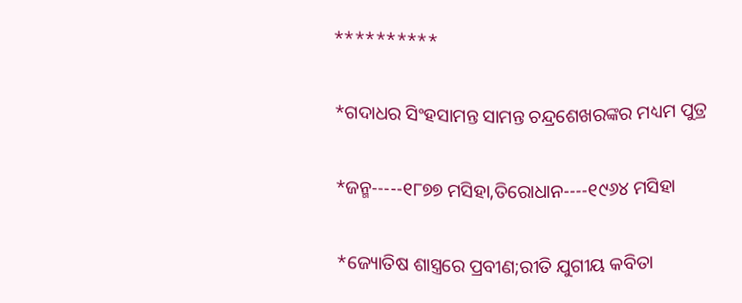**********

*ଗଦାଧର ସିଂହସାମନ୍ତ ସାମନ୍ତ ଚନ୍ଦ୍ରଶେଖରଙ୍କର ମଧ୍ୟମ ପୁତ୍ର

*ଜନ୍ମ-----୧୮୭୭ ମସିହା,ତିରୋଧାନ----୧୯୬୪ ମସିହା

*ଜ୍ୟୋତିଷ ଶାସ୍ତ୍ରରେ ପ୍ରବୀଣ;ରୀତି ଯୁଗୀୟ କବିତା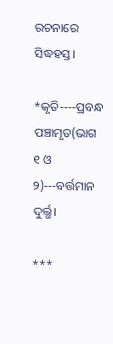ରଚନାରେ ସିଦ୍ଧହସ୍ତ।

*କୃତି----ପ୍ରବନ୍ଧ ପଞ୍ଚାମୃତ(ଭାଗ ୧ ଓ ୨)---ବର୍ତ୍ତମାନ ଦୁର୍ଲ୍ଭ।

***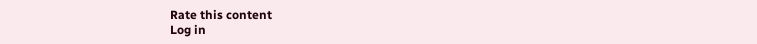Rate this content
Log in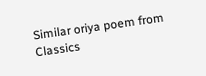Similar oriya poem from Classics